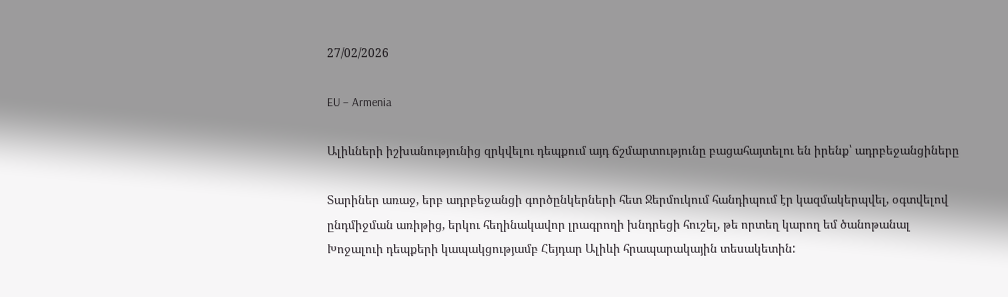27/02/2026

EU – Armenia

Ալիևների իշխանությունից զրկվելու դեպքում այդ ճշմարտությունը բացահայտելու են իրենք՝ ադրբեջանցիները

Տարիներ առաջ, երբ ադրբեջանցի գործընկերների հետ Ջերմուկում հանդիպում էր կազմակերպվել, օգտվելով ընդմիջման առիթից, երկու հեղինակավոր լրագրողի խնդրեցի հուշել, թե որտեղ կարող եմ ծանոթանալ Խոջալուի դեպքերի կապակցությամբ Հեյդար Ալիևի հրապարակային տեսակետին: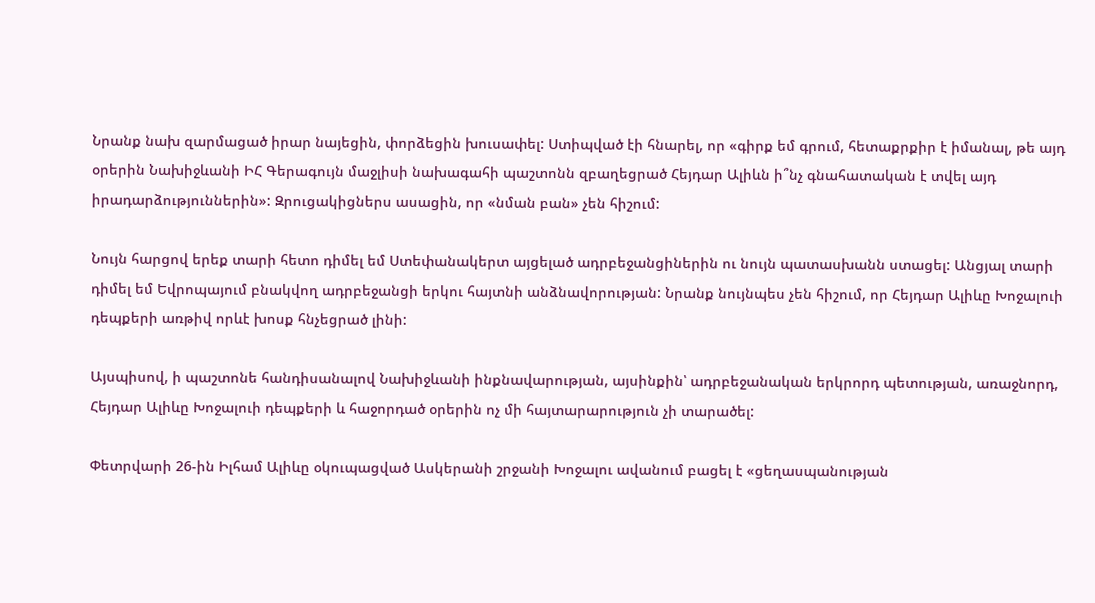Նրանք նախ զարմացած իրար նայեցին, փորձեցին խուսափել: Ստիպված էի հնարել, որ «գիրք եմ գրում, հետաքրքիր է իմանալ, թե այդ օրերին Նախիջևանի ԻՀ Գերագույն մաջլիսի նախագահի պաշտոնն զբաղեցրած Հեյդար Ալիևն ի՞նչ գնահատական է տվել այդ իրադարձություններին»: Զրուցակիցներս ասացին, որ «նման բան» չեն հիշում:

Նույն հարցով երեք տարի հետո դիմել եմ Ստեփանակերտ այցելած ադրբեջանցիներին ու նույն պատասխանն ստացել: Անցյալ տարի դիմել եմ Եվրոպայում բնակվող ադրբեջանցի երկու հայտնի անձնավորության: Նրանք նույնպես չեն հիշում, որ Հեյդար Ալիևը Խոջալուի դեպքերի առթիվ որևէ խոսք հնչեցրած լինի:

Այսպիսով, ի պաշտոնե հանդիսանալով Նախիջևանի ինքնավարության, այսինքին՝ ադրբեջանական երկրորդ պետության, առաջնորդ, Հեյդար Ալիևը Խոջալուի դեպքերի և հաջորդած օրերին ոչ մի հայտարարություն չի տարածել:

Փետրվարի 26-ին Իլհամ Ալիևը օկուպացված Ասկերանի շրջանի Խոջալու ավանում բացել է «ցեղասպանության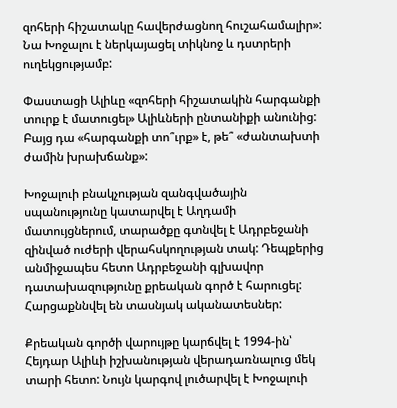զոհերի հիշատակը հավերժացնող հուշահամալիր»: Նա Խոջալու է ներկայացել տիկնոջ և դստրերի ուղեկցությամբ:

Փաստացի Ալիևը «զոհերի հիշատակին հարգանքի տուրք է մատուցել» Ալիևների ընտանիքի անունից: Բայց դա «հարգանքի տո՞ւրք» է, թե՞ «ժանտախտի ժամին խրախճանք»:

Խոջալուի բնակչության զանգվածային սպանությունը կատարվել է Աղդամի մատույցներում, տարածքը գտնվել է Ադրբեջանի զինված ուժերի վերահսկողության տակ: Դեպքերից անմիջապես հետո Ադրբեջանի գլխավոր դատախազությունը քրեական գործ է հարուցել: Հարցաքննվել են տասնյակ ականատեսներ:

Քրեական գործի վարույթը կարճվել է 1994-ին՝ Հեյդար Ալիևի իշխանության վերադառնալուց մեկ տարի հետո: Նույն կարգով լուծարվել է Խոջալուի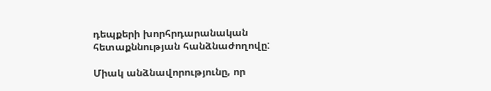դեպքերի խորհրդարանական հետաքննության հանձնաժողովը:

Միակ անձնավորությունը, որ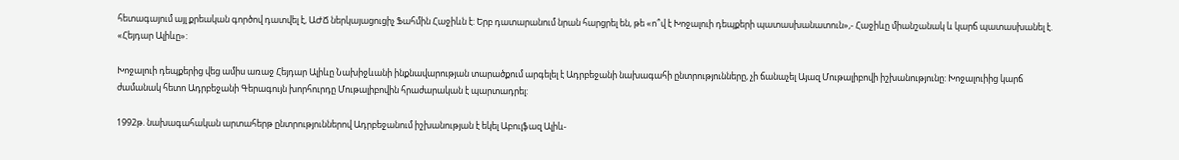հետագայում այլ քրեական գործով դատվել է, ԱԺՃ ներկայացուցիչ Ֆահմին Հաջիևն է: Երբ դատարանում նրան հարցրել են, թե «ո՞վ է Խոջալուի դեպքերի պատասխանատուն»,- Հաջիևը միանշանակ և կարճ պատասխանել է. «Հեյդար Ալիևը»:

Խոջալուի դեպքերից վեց ամիս առաջ Հեյդար Ալիևը Նախիջևանի ինքնավարության տարածքում արգելել է Ադրբեջանի նախագահի ընտրությունները, չի ճանաչել Այազ Մութալիբովի իշխանությունը: Խոջալուիից կարճ ժամանակ հետո Ադրբեջանի Գերագույն խորհուրդը Մութալիբովին հրաժարական է պարտադրել:

1992թ. նախագահական արտահերթ ընտրություններով Ադրբեջանում իշխանության է եկել Աբուլֆազ Ալիև-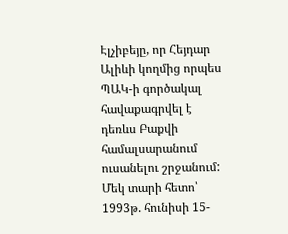Էլչիբեյը, որ Հեյդար Ալիևի կողմից որպես ՊԱԿ-ի գործակալ հավաքագրվել է դեռևս Բաքվի համալսարանում ուսանելու շրջանում: Մեկ տարի հետո՝ 1993թ. հունիսի 15-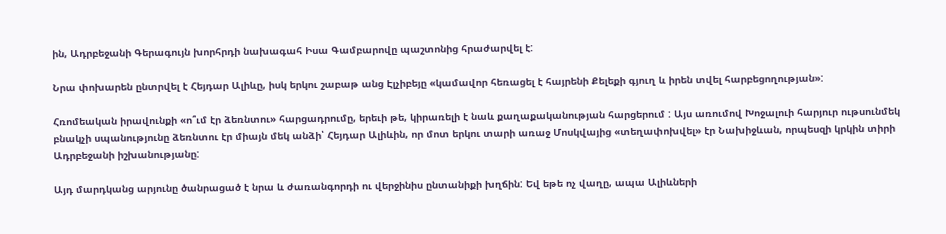ին, Ադրբեջանի Գերագույն խորհրդի նախագահ Իսա Գամբարովը պաշտոնից հրաժարվել է:

Նրա փոխարեն ընտրվել է Հեյդար Ալիևը, իսկ երկու շաբաթ անց Էլչիբեյը «կամավոր հեռացել է հայրենի Քելեքի գյուղ և իրեն տվել հարբեցողության»:

Հռոմեական իրավունքի «ո՞ւմ էր ձեռնտու» հարցադրումը, երեւի թե, կիրառելի է նաև քաղաքականության հարցերում : Այս առումով Խոջալուի հարյուր ութսունմեկ բնակչի սպանությունը ձեռնտու էր միայն մեկ անձի՝ Հեյդար Ալիևին, որ մոտ երկու տարի առաջ Մոսկվայից «տեղափոխվել» էր Նախիջևան, որպեսզի կրկին տիրի Ադրբեջանի իշխանությանը:

Այդ մարդկանց արյունը ծանրացած է նրա և ժառանգորդի ու վերջինիս ընտանիքի խղճին: Եվ եթե ոչ վաղը, ապա Ալիևների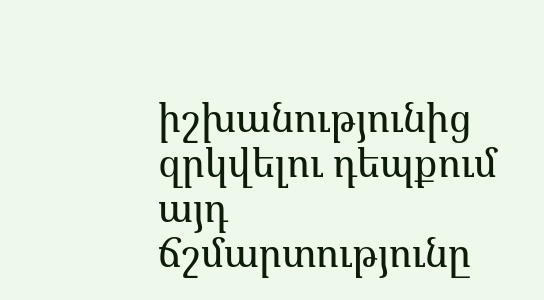իշխանությունից զրկվելու դեպքում այդ ճշմարտությունը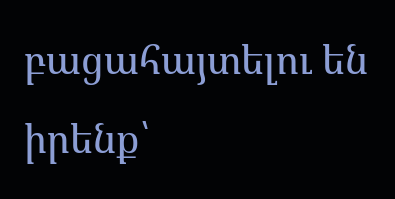բացահայտելու են իրենք՝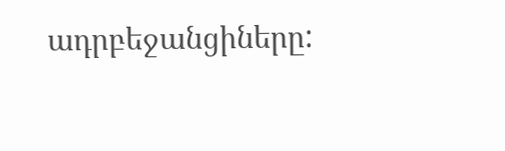ադրբեջանցիները: